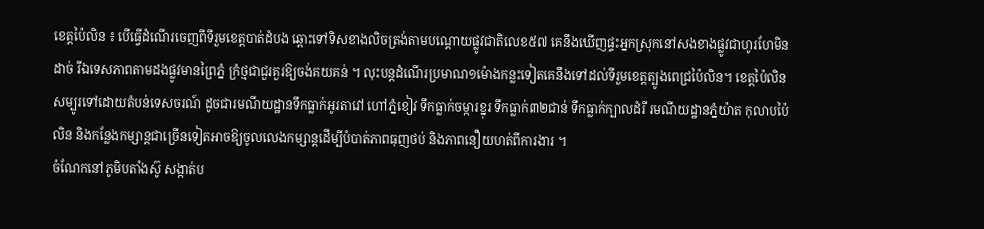ខេត្តប៉ៃលិន ៖ បើធ្វើដំណើរចេញពីទីរួមខេត្តបាត់ដំបង ឆ្ពោះទៅទិសខាងលិចត្រង់តាមបណ្តោយផ្លូវជាតិលេខ៥៧ គេនឹងឃើញផ្ទះអ្នកស្រុកនៅសងខាងផ្លូវជាហូរហែមិនដាច់ រីឯទេសភាពតាមដងផ្លូវមានព្រៃភ្នំ ក្រំថ្មជាជួរគួរឱ្យចង់គយគន់ ។ លុះបន្តដំណើរប្រមាណ១ម៉ោងកន្លះទៀតគេនឹងទៅដល់ទីរួមខេត្តត្បូងពេជ្រប៉ៃលិន។ ខេត្តប៉ៃលិនសម្បូរទៅដោយតំបន់ទេសចរណ៍ ដូចជារមណីយដ្ឋានទឹកធ្លាក់អូរតាវៅ ហៅភ្នំខៀវ ទឹកធ្លាក់ចម្ការខ្នុរ ទឹកធ្លាក់៣២ជាន់ ទឹកធ្លាក់ក្បាលដំរី រមណីយដ្ឋានភ្នំយ៉ាត កុលាបប៉ៃលិន និងកន្លែងកម្សាន្តជាច្រើនទៀតអាចឱ្យចូលលេងកម្សាន្តដើម្បីបំបាត់ភាពធុញថប់ និងភាពនឿយហត់ពីការងារ ។
ចំណែកនៅភូមិបតាំងស៊ូ សង្កាត់ប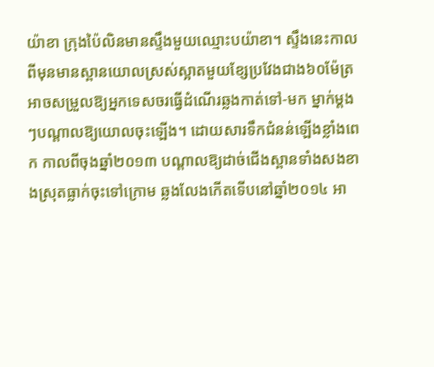យ៉ាខា ក្រុងប៉ៃលិនមានស្ទឹងមួយឈ្មោះបយ៉ាខា។ ស្ទឹងនេះកាលពីមុនមានស្ពានយោលស្រស់ស្អាតមួយខ្សែប្រវែងជាង៦០ម៉ែត្រអាចសម្រួលឱ្យអ្នកទេសចរធ្វើដំណើរឆ្លងកាត់ទៅ-មក ម្នាក់ម្តងៗបណ្តាលឱ្យយោលចុះឡើង។ ដោយសារទឹកជំនន់ឡើងខ្លាំងពេក កាលពីចុងឆ្នាំ២០១៣ បណ្តាលឱ្យដាច់ជើងស្ពានទាំងសងខាងស្រុតធ្លាក់ចុះទៅក្រោម ឆ្លងលែងកើតទើបនៅឆ្នាំ២០១៤ អា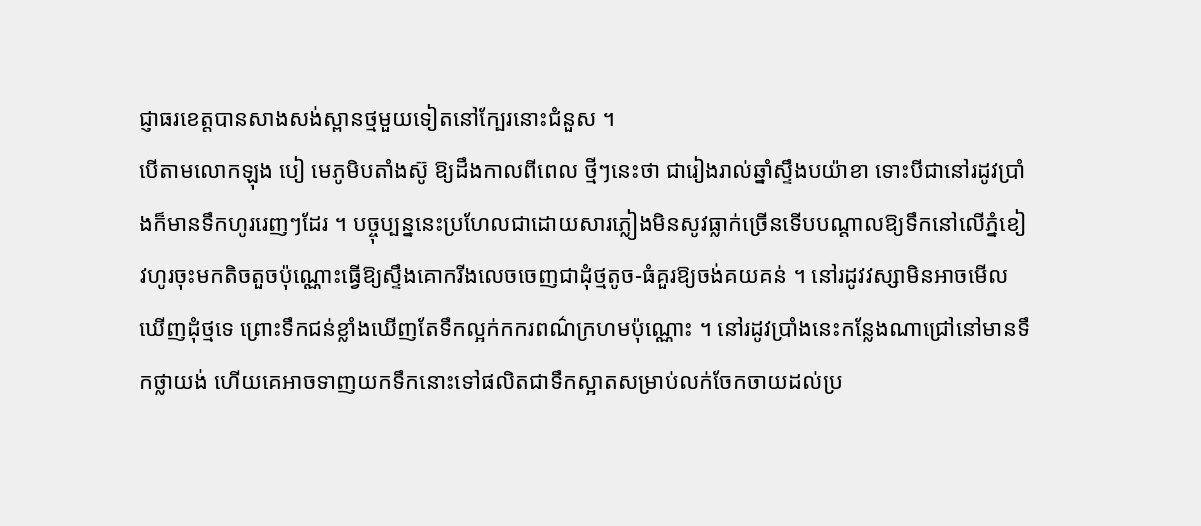ជ្ញាធរខេត្តបានសាងសង់ស្ពានថ្មមួយទៀតនៅក្បែរនោះជំនួស ។
បើតាមលោកឡុង បៀ មេភូមិបតាំងស៊ូ ឱ្យដឹងកាលពីពេល ថ្មីៗនេះថា ជារៀងរាល់ឆ្នាំស្ទឹងបយ៉ាខា ទោះបីជានៅរដូវប្រាំងក៏មានទឹកហូររេញៗដែរ ។ បច្ចុប្បន្ននេះប្រហែលជាដោយសារភ្លៀងមិនសូវធ្លាក់ច្រើនទើបបណ្តាលឱ្យទឹកនៅលើភ្នំខៀវហូរចុះមកតិចតួចប៉ុណ្ណោះធ្វើឱ្យស្ទឹងគោករីងលេចចេញជាដុំថ្មតូច-ធំគួរឱ្យចង់គយគន់ ។ នៅរដូវវស្សាមិនអាចមើលឃើញដុំថ្មទេ ព្រោះទឹកជន់ខ្លាំងឃើញតែទឹកល្អក់កករពណ៌ក្រហមប៉ុណ្ណោះ ។ នៅរដូវប្រាំងនេះកន្លែងណាជ្រៅនៅមានទឹកថ្លាយង់ ហើយគេអាចទាញយកទឹកនោះទៅផលិតជាទឹកស្អាតសម្រាប់លក់ចែកចាយដល់ប្រ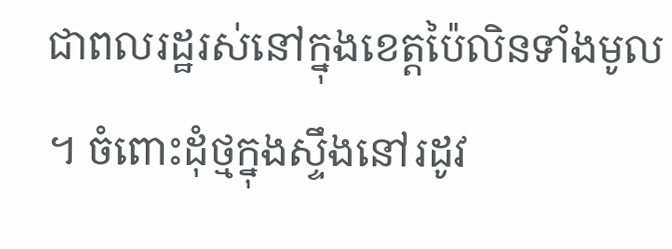ជាពលរដ្ឋរស់នៅក្នុងខេត្តប៉ៃលិនទាំងមូល ។ ចំពោះដុំថ្មក្នុងស្ទឹងនៅរដូវ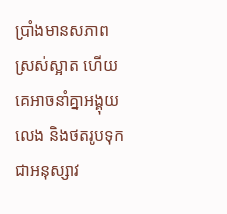ប្រាំងមានសភាពស្រស់ស្អាត ហើយគេអាចនាំគ្នាអង្គុយលេង និងថតរូបទុកជាអនុស្សាវ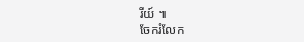រីយ៍ ៕
ចែករំលែក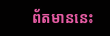ព័តមាននេះ